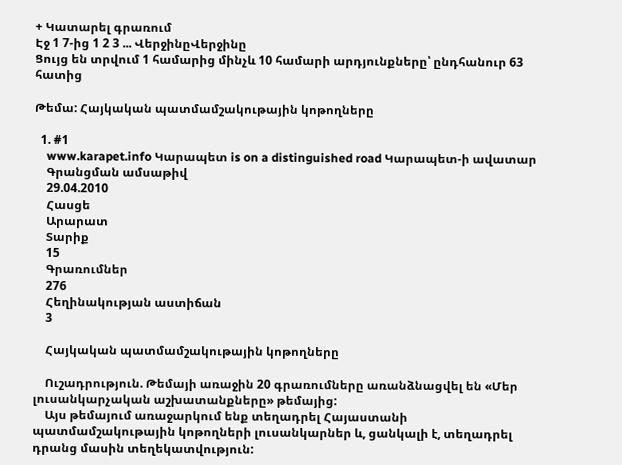+ Կատարել գրառում
Էջ 1 7-ից 1 2 3 ... ՎերջինըՎերջինը
Ցույց են տրվում 1 համարից մինչև 10 համարի արդյունքները՝ ընդհանուր 63 հատից

Թեմա: Հայկական պատմամշակութային կոթողները

  1. #1
    www.karapet.info Կարապետ is on a distinguished road Կարապետ-ի ավատար
    Գրանցման ամսաթիվ
    29.04.2010
    Հասցե
    Արարատ
    Տարիք
    15
    Գրառումներ
    276
    Հեղինակության աստիճան
    3

    Հայկական պատմամշակութային կոթողները

    Ուշադրություն. Թեմայի առաջին 20 գրառումները առանձնացվել են «Մեր լուսանկարչական աշխատանքները» թեմայից:
    Այս թեմայում առաջարկում ենք տեղադրել Հայաստանի պատմամշակութային կոթողների լուսանկարներ և, ցանկալի է, տեղադրել դրանց մասին տեղեկատվություն: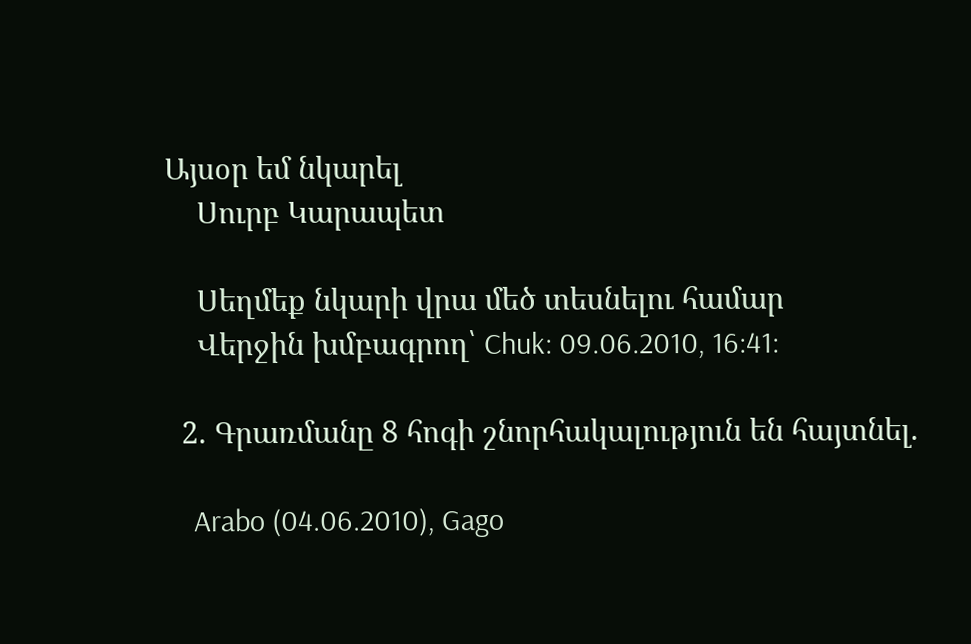Այսօր եմ նկարել
    Սուրբ Կարապետ

    Սեղմեք նկարի վրա մեծ տեսնելու համար
    Վերջին խմբագրող՝ Chuk: 09.06.2010, 16:41:

  2. Գրառմանը 8 հոգի շնորհակալություն են հայտնել.

    Arabo (04.06.2010), Gago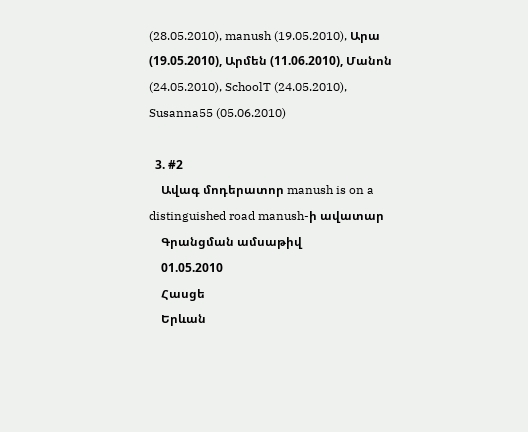(28.05.2010), manush (19.05.2010), Արա (19.05.2010), Արմեն (11.06.2010), Մանոն (24.05.2010), SchoolT (24.05.2010), Susanna55 (05.06.2010)

  3. #2
    Ավագ մոդերատոր manush is on a distinguished road manush-ի ավատար
    Գրանցման ամսաթիվ
    01.05.2010
    Հասցե
    Երևան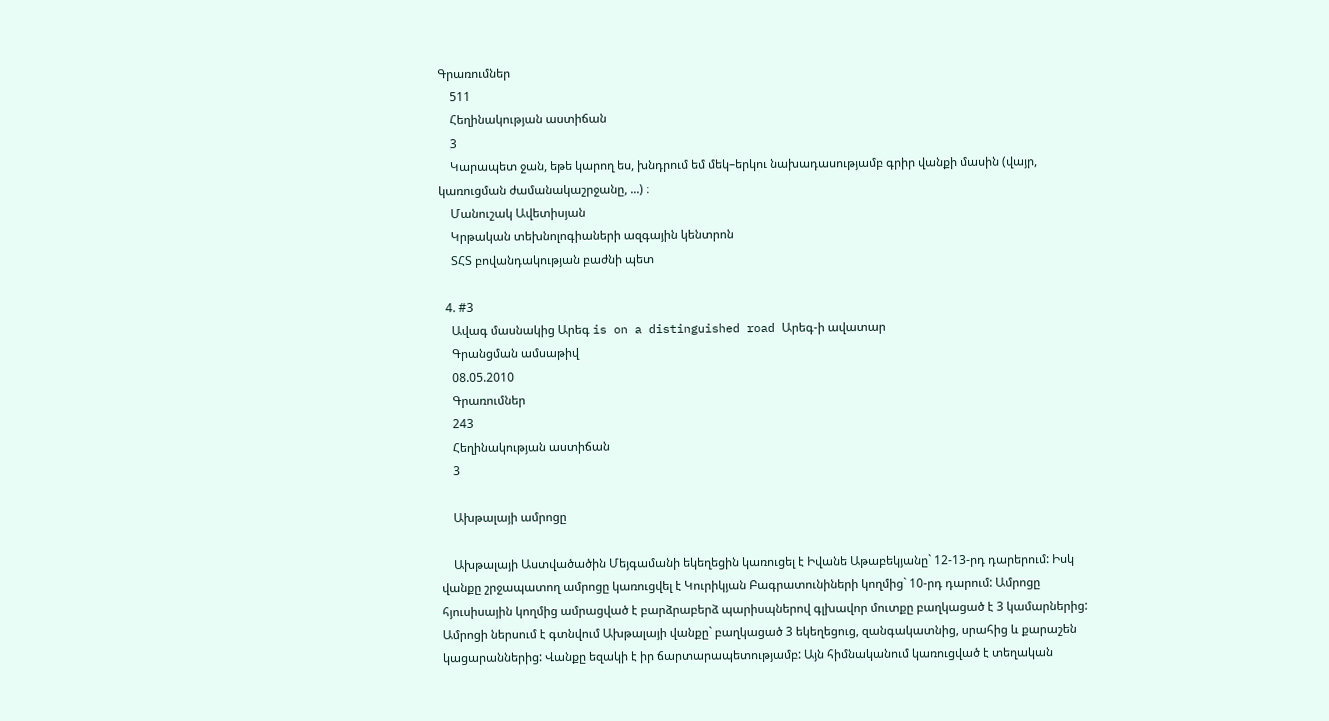Գրառումներ
    511
    Հեղինակության աստիճան
    3
    Կարապետ ջան, եթե կարող ես, խնդրում եմ մեկ–երկու նախադասությամբ գրիր վանքի մասին (վայր, կառուցման ժամանակաշրջանը, ...) ։
    Մանուշակ Ավետիսյան
    Կրթական տեխնոլոգիաների ազգային կենտրոն
    ՏՀՏ բովանդակության բաժնի պետ

  4. #3
    Ավագ մասնակից Արեգ is on a distinguished road Արեգ-ի ավատար
    Գրանցման ամսաթիվ
    08.05.2010
    Գրառումներ
    243
    Հեղինակության աստիճան
    3

    Ախթալայի ամրոցը

    Ախթալայի Աստվածածին Մեյգամանի եկեղեցին կառուցել է Իվանե Աթաբեկյանը` 12-13-րդ դարերում: Իսկ վանքը շրջապատող ամրոցը կառուցվել է Կուրիկյան Բագրատունիների կողմից` 10-րդ դարում: Ամրոցը հյուսիսային կողմից ամրացված է բարձրաբերձ պարիսպներով գլխավոր մուտքը բաղկացած է 3 կամարներից: Ամրոցի ներսում է գտնվում Ախթալայի վանքը` բաղկացած 3 եկեղեցուց, զանգակատնից, սրահից և քարաշեն կացարաններից: Վանքը եզակի է իր ճարտարապետությամբ: Այն հիմնականում կառուցված է տեղական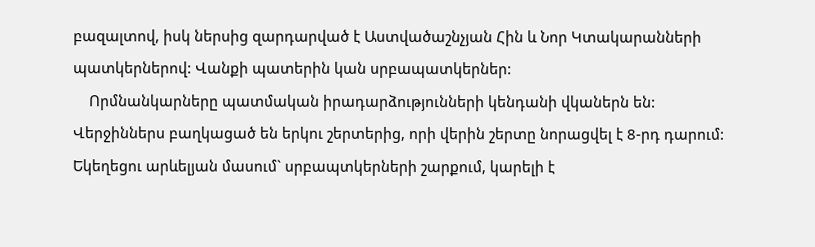բազալտով, իսկ ներսից զարդարված է Աստվածաշնչյան Հին և Նոր Կտակարանների պատկերներով: Վանքի պատերին կան սրբապատկերներ:
    Որմնանկարները պատմական իրադարձությունների կենդանի վկաներն են: Վերջիններս բաղկացած են երկու շերտերից, որի վերին շերտը նորացվել է 8-րդ դարում: Եկեղեցու արևելյան մասում` սրբապտկերների շարքում, կարելի է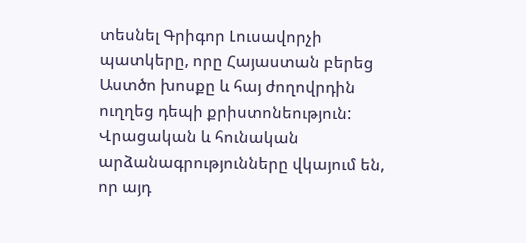տեսնել Գրիգոր Լուսավորչի պատկերը, որը Հայաստան բերեց Աստծո խոսքը և հայ ժողովրդին ուղղեց դեպի քրիստոնեություն: Վրացական և հունական արձանագրությունները վկայում են, որ այդ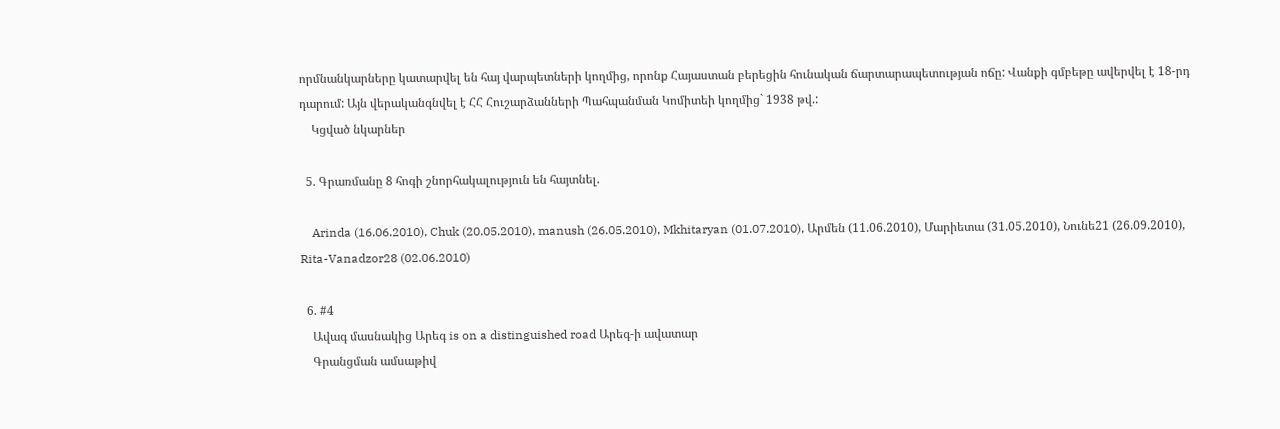որմնանկարները կատարվել են հայ վարպետների կողմից, որոնք Հայաստան բերեցին հունական ճարտարապետության ոճը: Վանքի գմբեթը ավերվել է 18-րդ դարում: Այն վերականգնվել է ՀՀ Հուշարձանների Պահպանման Կոմիտեի կողմից` 1938 թվ.:
    Կցված նկարներ

  5. Գրառմանը 8 հոգի շնորհակալություն են հայտնել.

    Arinda (16.06.2010), Chuk (20.05.2010), manush (26.05.2010), Mkhitaryan (01.07.2010), Արմեն (11.06.2010), Մարիետա (31.05.2010), Նունե21 (26.09.2010), Rita-Vanadzor28 (02.06.2010)

  6. #4
    Ավագ մասնակից Արեգ is on a distinguished road Արեգ-ի ավատար
    Գրանցման ամսաթիվ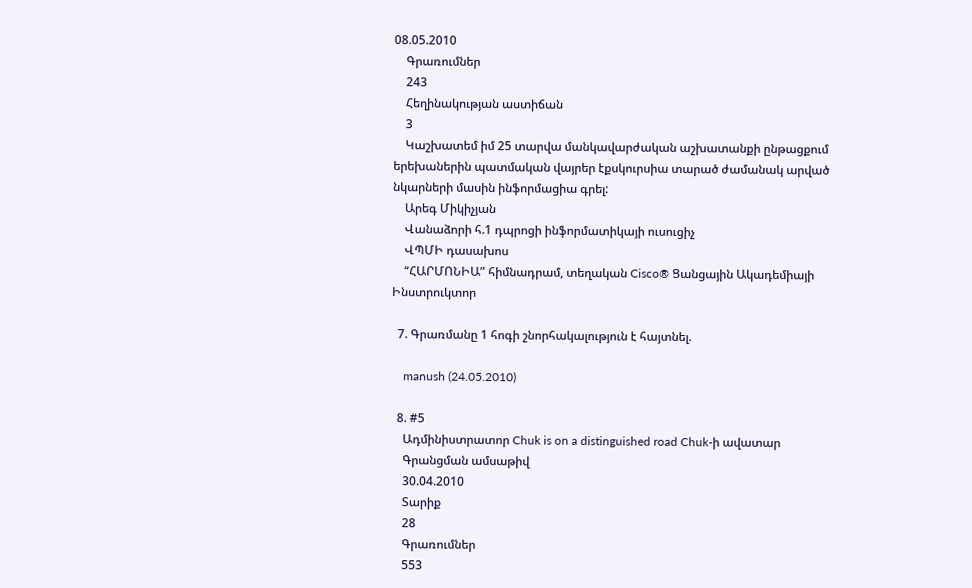08.05.2010
    Գրառումներ
    243
    Հեղինակության աստիճան
    3
    Կաշխատեմ իմ 25 տարվա մանկավարժական աշխատանքի ընթացքում երեխաներին պատմական վայրեր էքսկուրսիա տարած ժամանակ արված նկարների մասին ինֆորմացիա գրել:
    Արեգ Միկիչյան
    Վանաձորի հ.1 դպրոցի ինֆորմատիկայի ուսուցիչ
    ՎՊՄԻ դասախոս
    “ՀԱՐՄՈՆԻԱ” հիմնադրամ, տեղական Cisco® Ցանցային Ակադեմիայի Ինստրուկտոր

  7. Գրառմանը 1 հոգի շնորհակալություն է հայտնել.

    manush (24.05.2010)

  8. #5
    Ադմինիստրատոր Chuk is on a distinguished road Chuk-ի ավատար
    Գրանցման ամսաթիվ
    30.04.2010
    Տարիք
    28
    Գրառումներ
    553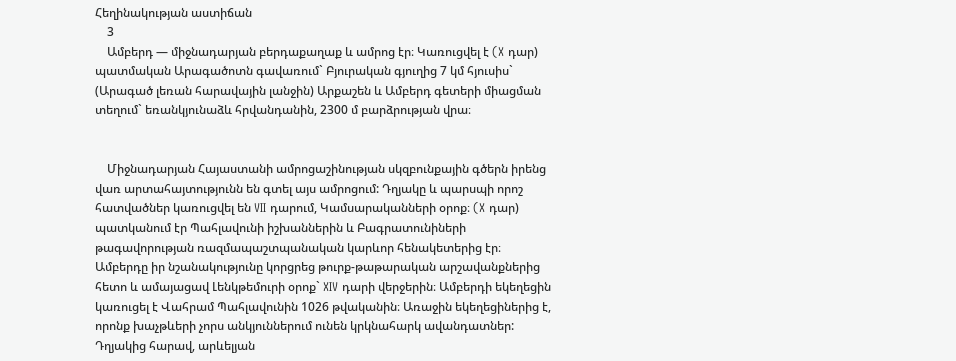Հեղինակության աստիճան
    3
    Ամբերդ — միջնադարյան բերդաքաղաք և ամրոց էր։ Կառուցվել է (X դար) պատմական Արագածոտն գավառում` Բյուրական գյուղից 7 կմ հյուսիս` (Արագած լեռան հարավային լանջին) Արքաշեն և Ամբերդ գետերի միացման տեղում` եռանկյունաձև հրվանդանին, 2300 մ բարձրության վրա։


    Միջնադարյան Հայաստանի ամրոցաշինության սկզբունքային գծերն իրենց վառ արտահայտությունն են գտել այս ամրոցում: Դղյակը և պարսպի որոշ հատվածներ կառուցվել են VII դարում, Կամսարականների օրոք։ (X դար) պատկանում էր Պահլավունի իշխաններին և Բագրատունիների թագավորության ռազմապաշտպանական կարևոր հենակետերից էր։ Ամբերդը իր նշանակությունը կորցրեց թուրք-թաթարական արշավանքներից հետո և ամայացավ Լենկթեմուրի օրոք` XIV դարի վերջերին։ Ամբերդի եկեղեցին կառուցել է Վահրամ Պահլավունին 1026 թվականին։ Առաջին եկեղեցիներից է, որոնք խաչթևերի չորս անկյուններում ունեն կրկնահարկ ավանդատներ: Դղյակից հարավ, արևելյան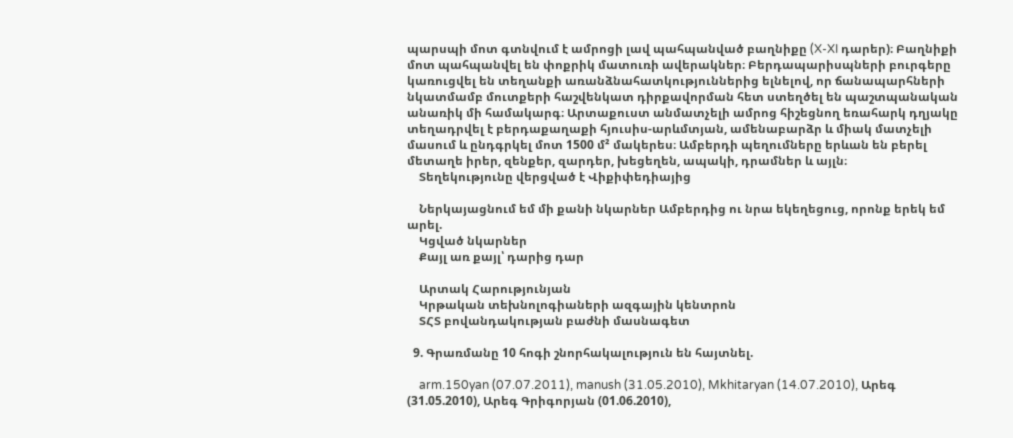պարսպի մոտ գտնվում է ամրոցի լավ պահպանված բաղնիքը (X-XI դարեր)։ Բաղնիքի մոտ պահպանվել են փոքրիկ մատուռի ավերակներ։ Բերդապարիսպների բուրգերը կառուցվել են տեղանքի առանձնահատկություններից ելնելով, որ ճանապարհների նկատմամբ մուտքերի հաշվենկատ դիրքավորման հետ ստեղծել են պաշտպանական անառիկ մի համակարգ։ Արտաքուստ անմատչելի ամրոց հիշեցնող եռահարկ դղյակը տեղադրվել է բերդաքաղաքի հյուսիս-արևմտյան, ամենաբարձր և միակ մատչելի մասում և ընդգրկել մոտ 1500 մ² մակերես։ Ամբերդի պեղումները երևան են բերել մետաղե իրեր, զենքեր, զարդեր, խեցեղեն, ապակի, դրամներ և այլն։
    Տեղեկությունը վերցված է Վիքիփեդիայից

    Ներկայացնում եմ մի քանի նկարներ Ամբերդից ու նրա եկեղեցուց, որոնք երեկ եմ արել.
    Կցված նկարներ
    Քայլ առ քայլ՝ դարից դար

    Արտակ Հարությունյան
    Կրթական տեխնոլոգիաների ազգային կենտրոն
    ՏՀՏ բովանդակության բաժնի մասնագետ

  9. Գրառմանը 10 հոգի շնորհակալություն են հայտնել.

    arm.150yan (07.07.2011), manush (31.05.2010), Mkhitaryan (14.07.2010), Արեգ (31.05.2010), Արեգ Գրիգորյան (01.06.2010),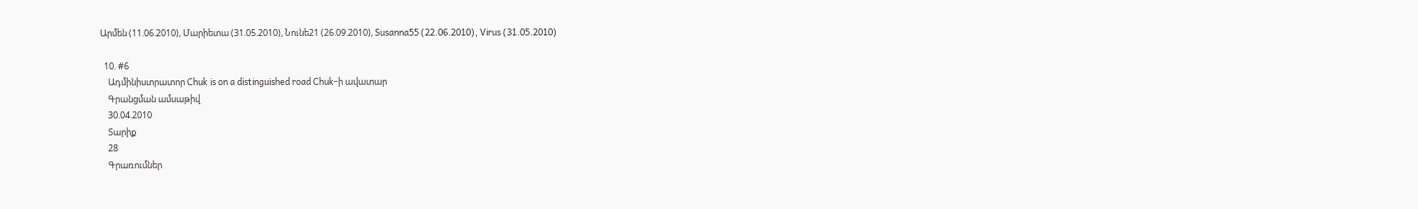Արմեն (11.06.2010), Մարիետա (31.05.2010), Նունե21 (26.09.2010), Susanna55 (22.06.2010), Virus (31.05.2010)

  10. #6
    Ադմինիստրատոր Chuk is on a distinguished road Chuk-ի ավատար
    Գրանցման ամսաթիվ
    30.04.2010
    Տարիք
    28
    Գրառումներ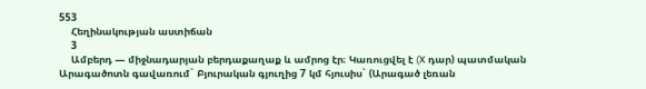553
    Հեղինակության աստիճան
    3
    Ամբերդ — միջնադարյան բերդաքաղաք և ամրոց էր։ Կառուցվել է (X դար) պատմական Արագածոտն գավառում` Բյուրական գյուղից 7 կմ հյուսիս` (Արագած լեռան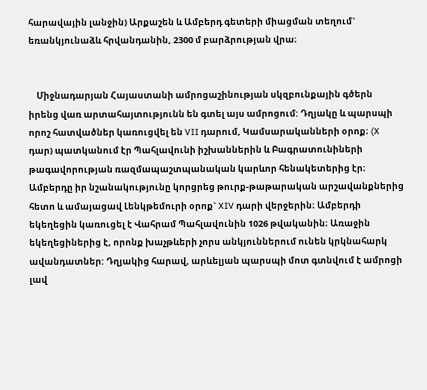հարավային լանջին) Արքաշեն և Ամբերդ գետերի միացման տեղում` եռանկյունաձև հրվանդանին, 2300 մ բարձրության վրա։


    Միջնադարյան Հայաստանի ամրոցաշինության սկզբունքային գծերն իրենց վառ արտահայտությունն են գտել այս ամրոցում: Դղյակը և պարսպի որոշ հատվածներ կառուցվել են VII դարում, Կամսարականների օրոք։ (X դար) պատկանում էր Պահլավունի իշխաններին և Բագրատունիների թագավորության ռազմապաշտպանական կարևոր հենակետերից էր։ Ամբերդը իր նշանակությունը կորցրեց թուրք-թաթարական արշավանքներից հետո և ամայացավ Լենկթեմուրի օրոք` XIV դարի վերջերին։ Ամբերդի եկեղեցին կառուցել է Վահրամ Պահլավունին 1026 թվականին։ Առաջին եկեղեցիներից է, որոնք խաչթևերի չորս անկյուններում ունեն կրկնահարկ ավանդատներ: Դղյակից հարավ, արևելյան պարսպի մոտ գտնվում է ամրոցի լավ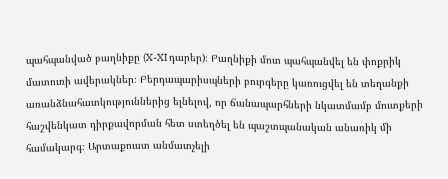պահպանված բաղնիքը (X-XI դարեր)։ Բաղնիքի մոտ պահպանվել են փոքրիկ մատուռի ավերակներ։ Բերդապարիսպների բուրգերը կառուցվել են տեղանքի առանձնահատկություններից ելնելով, որ ճանապարհների նկատմամբ մուտքերի հաշվենկատ դիրքավորման հետ ստեղծել են պաշտպանական անառիկ մի համակարգ։ Արտաքուստ անմատչելի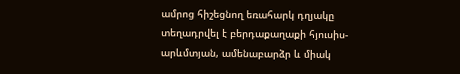ամրոց հիշեցնող եռահարկ դղյակը տեղադրվել է բերդաքաղաքի հյուսիս-արևմտյան, ամենաբարձր և միակ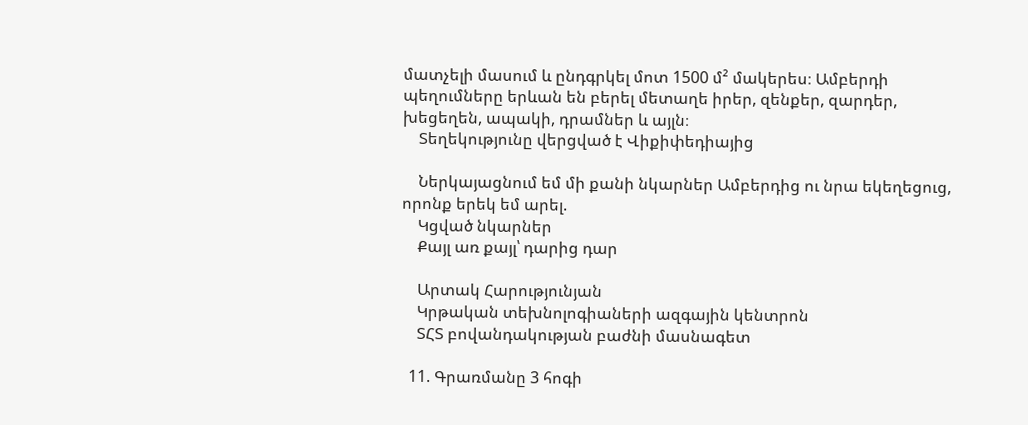մատչելի մասում և ընդգրկել մոտ 1500 մ² մակերես։ Ամբերդի պեղումները երևան են բերել մետաղե իրեր, զենքեր, զարդեր, խեցեղեն, ապակի, դրամներ և այլն։
    Տեղեկությունը վերցված է Վիքիփեդիայից

    Ներկայացնում եմ մի քանի նկարներ Ամբերդից ու նրա եկեղեցուց, որոնք երեկ եմ արել.
    Կցված նկարներ
    Քայլ առ քայլ՝ դարից դար

    Արտակ Հարությունյան
    Կրթական տեխնոլոգիաների ազգային կենտրոն
    ՏՀՏ բովանդակության բաժնի մասնագետ

  11. Գրառմանը 3 հոգի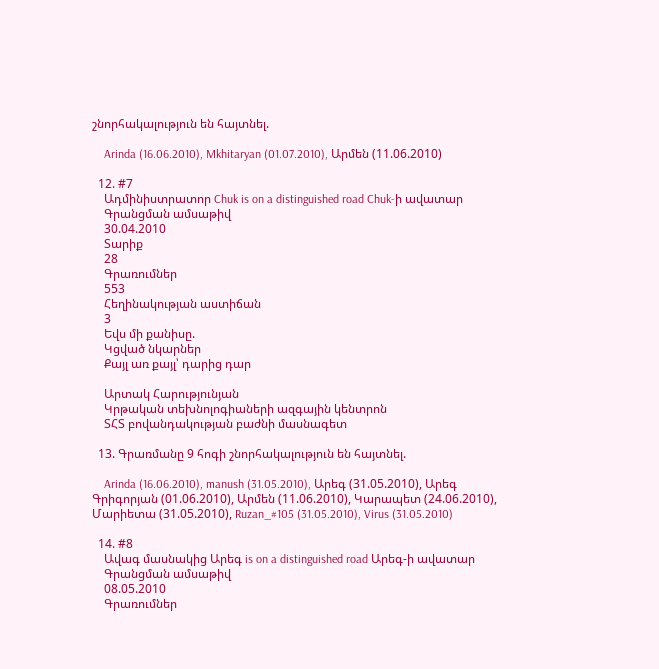շնորհակալություն են հայտնել.

    Arinda (16.06.2010), Mkhitaryan (01.07.2010), Արմեն (11.06.2010)

  12. #7
    Ադմինիստրատոր Chuk is on a distinguished road Chuk-ի ավատար
    Գրանցման ամսաթիվ
    30.04.2010
    Տարիք
    28
    Գրառումներ
    553
    Հեղինակության աստիճան
    3
    Եվս մի քանիսը.
    Կցված նկարներ
    Քայլ առ քայլ՝ դարից դար

    Արտակ Հարությունյան
    Կրթական տեխնոլոգիաների ազգային կենտրոն
    ՏՀՏ բովանդակության բաժնի մասնագետ

  13. Գրառմանը 9 հոգի շնորհակալություն են հայտնել.

    Arinda (16.06.2010), manush (31.05.2010), Արեգ (31.05.2010), Արեգ Գրիգորյան (01.06.2010), Արմեն (11.06.2010), Կարապետ (24.06.2010), Մարիետա (31.05.2010), Ruzan_#105 (31.05.2010), Virus (31.05.2010)

  14. #8
    Ավագ մասնակից Արեգ is on a distinguished road Արեգ-ի ավատար
    Գրանցման ամսաթիվ
    08.05.2010
    Գրառումներ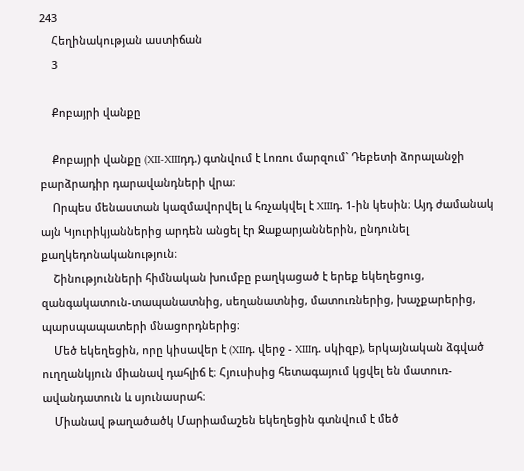243
    Հեղինակության աստիճան
    3

    Քոբայրի վանքը

    Քոբայրի վանքը (XII-XIIIդդ.) գտնվում է Լոռու մարզում` Դեբետի ձորալանջի բարձրադիր դարավանդների վրա։
    Որպես մենաստան կազմավորվել և հռչակվել է XIIIդ. 1-ին կեսին։ Այդ ժամանակ այն Կյուրիկյաններից արդեն անցել էր Ջաքարյաններին, ընդունել քաղկեդոնականություն։
    Շինությունների հիմնական խումբը բաղկացած է երեք եկեղեցուց, զանգակատուն-տապանատնից, սեղանատնից, մատուռներից, խաչքարերից, պարսպապատերի մնացորդներից։
    Մեծ եկեղեցին, որը կիսավեր է (XIIդ. վերջ - XIIIդ. սկիզբ), երկայնական ձգված ուղղանկյուն միանավ դահլիճ է։ Հյուսիսից հետագայում կցվել են մատուռ-ավանդատուն և սյունասրահ։
    Միանավ թաղածածկ Մարիամաշեն եկեղեցին գտնվում է մեծ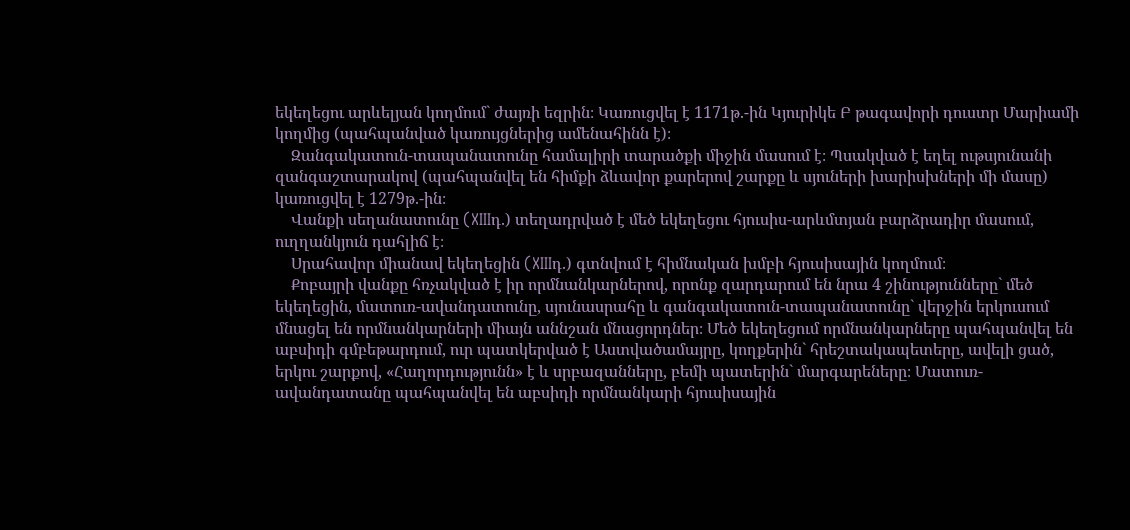եկեղեցու արևելյան կողմում` ժայռի եզրին։ Կառուցվել է 1171թ.-ին Կյուրիկե Բ թագավորի դուստր Մարիամի կողմից (պահպանված կառույցներից ամենահինն է)։
    Զանգակատուն-տապանատունը համալիրի տարածքի միջին մասում է։ Պսակված է եղել ութսյունանի զանգաշտարակով (պահպանվել են հիմքի ձևավոր քարերով շարքը և սյուների խարիսխների մի մասը) կառուցվել է 1279թ.-ին։
    Վանքի սեղանատունը (XIIIդ.) տեղադրված է մեծ եկեղեցու հյուսիս-արևմտյան բարձրադիր մասում, ուղղանկյուն դահլիճ է։
    Սրահավոր միանավ եկեղեցին (XIIIդ.) գտնվում է հիմնական խմբի հյուսիսային կողմում։
    Քոբայրի վանքը հռչակված է իր որմնանկարներով, որոնք զարդարում են նրա 4 շինությունները` մեծ եկեղեցին, մատուռ-ավանդատունը, սյունասրահը և գանգակատուն-տապանատունը` վերջին երկուսում մնացել են որմնանկարների միայն աննշան մնացորդներ։ Մեծ եկեղեցում որմնանկարները պահպանվել են աբսիդի գմբեթարդում, ուր պատկերված է Աստվածամայրը, կողքերին` հրեշտակապետերը, ավելի ցած, երկու շարքով, «Հաղորդությունն» է և սրբազանները, բեմի պատերին` մարգարեները։ Մատուռ-ավանդատանը պահպանվել են աբսիդի որմնանկարի հյուսիսային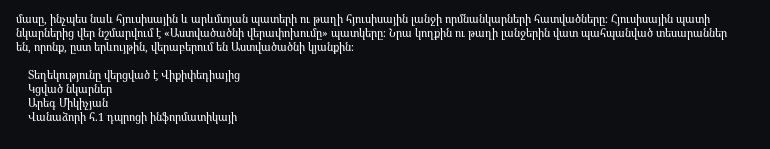մասը, ինչպես նաև հյուսիսային և արևմտյան պատերի ու թաղի հյուսիսային լանջի որմնանկարների հատվածները։ Հյուսիսային պատի նկարներից վեր նշմարվում է «Աստվածածնի վերափոխումը» պատկերը։ Նրա կողքին ու թաղի լանջերին վատ պահպանված տեսարաններ են, որոնք, ըստ երևույթին, վերաբերում են Աստվածածնի կյանքին։

    Տեղեկությունը վերցված է Վիքիփեդիայից
    Կցված նկարներ
    Արեգ Միկիչյան
    Վանաձորի հ.1 դպրոցի ինֆորմատիկայի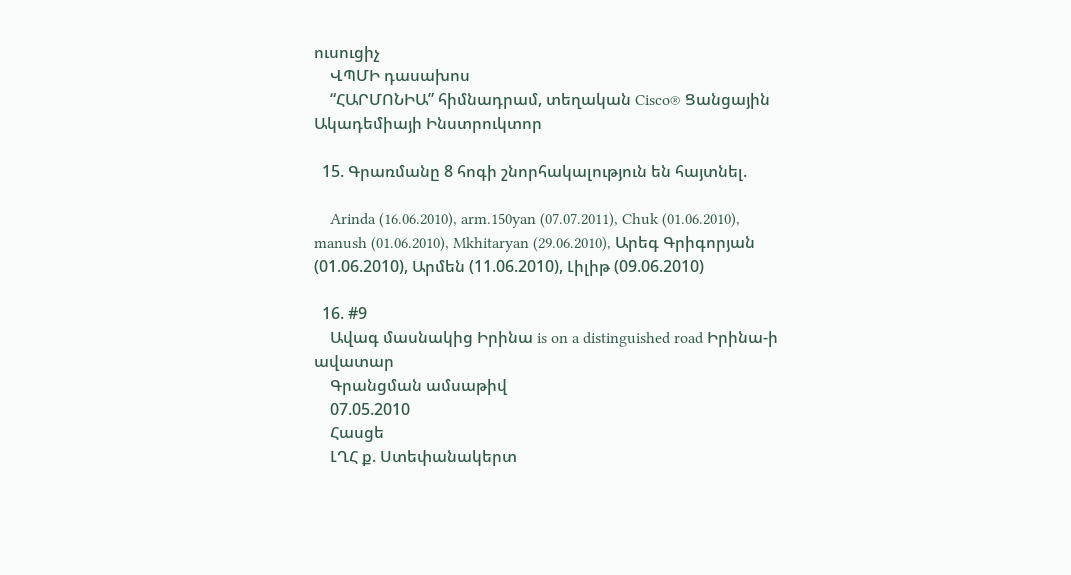ուսուցիչ
    ՎՊՄԻ դասախոս
    “ՀԱՐՄՈՆԻԱ” հիմնադրամ, տեղական Cisco® Ցանցային Ակադեմիայի Ինստրուկտոր

  15. Գրառմանը 8 հոգի շնորհակալություն են հայտնել.

    Arinda (16.06.2010), arm.150yan (07.07.2011), Chuk (01.06.2010), manush (01.06.2010), Mkhitaryan (29.06.2010), Արեգ Գրիգորյան (01.06.2010), Արմեն (11.06.2010), Լիլիթ (09.06.2010)

  16. #9
    Ավագ մասնակից Իրինա is on a distinguished road Իրինա-ի ավատար
    Գրանցման ամսաթիվ
    07.05.2010
    Հասցե
    ԼՂՀ ք. Ստեփանակերտ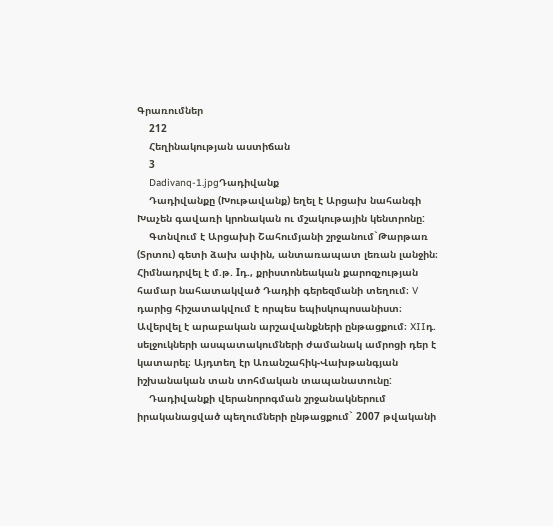Գրառումներ
    212
    Հեղինակության աստիճան
    3
    Dadivanq-1.jpgԴադիվանք
    Դադիվանքը (Խութավանք) եղել է Արցախ նահանգի Խաչեն գավառի կրոնական ու մշակութային կենտրոնը:
    Գտնվում է Արցախի Շահումյանի շրջանում`Թարթառ (Տրտու) գետի ձախ ափին, անտառապատ լեռան լանջին։ Հիմնադրվել է մ.թ. Iդ., քրիստոնեական քարոզչության համար նահատակված Դադիի գերեզմանի տեղում։ V դարից հիշատակվում է որպես եպիսկոպոսանիստ։ Ավերվել է արաբական արշավանքների ընթացքում։ XIIդ. սելջուկների ասպատակումների ժամանակ ամրոցի դեր է կատարել։ Այդտեղ էր Առանշահիկ-Վախթանգյան իշխանական տան տոհմական տապանատունը:
    Դադիվանքի վերանորոգման շրջանակներում իրականացված պեղումների ընթացքում` 2007 թվականի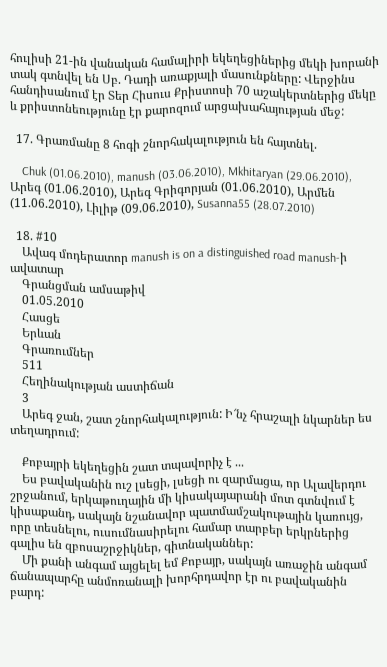հուլիսի 21-ին վանական համալիրի եկեղեցիներից մեկի խորանի տակ գտնվել են Սբ. Դադի առաքյալի մասունքները: Վերջինս հանդիսանում էր Տեր Հիսուս Քրիստոսի 70 աշակերտներից մեկը և քրիստոնեությունը էր քարոզում արցախահայության մեջ:

  17. Գրառմանը 8 հոգի շնորհակալություն են հայտնել.

    Chuk (01.06.2010), manush (03.06.2010), Mkhitaryan (29.06.2010), Արեգ (01.06.2010), Արեգ Գրիգորյան (01.06.2010), Արմեն (11.06.2010), Լիլիթ (09.06.2010), Susanna55 (28.07.2010)

  18. #10
    Ավագ մոդերատոր manush is on a distinguished road manush-ի ավատար
    Գրանցման ամսաթիվ
    01.05.2010
    Հասցե
    Երևան
    Գրառումներ
    511
    Հեղինակության աստիճան
    3
    Արեգ ջան, շատ շնորհակալություն: Ի՜նչ հրաշալի նկարներ ես տեղադրում:

    Քոբայրի եկեղեցին շատ տպավորիչ է ...
    Ես բավականին ուշ լսեցի, լսեցի ու զարմացա, որ Ալավերդու շրջանում, երկաթուղային մի կիսակայարանի մոտ գտնվում է կիսաքանդ, սակայն նշանավոր պատմամշակութային կառույց, որը տեսնելու, ուսումնասիրելու համար տարբեր երկրներից գալիս են զբոսաշրջիկներ, գիտնականներ:
    Մի քանի անգամ այցելել եմ Քոբայր, սակայն առաջին անգամ ճանապարհը անմոռանալի խորհրդավոր էր ու բավականին բարդ: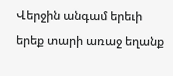Վերջին անգամ երեւի երեք տարի առաջ եղանք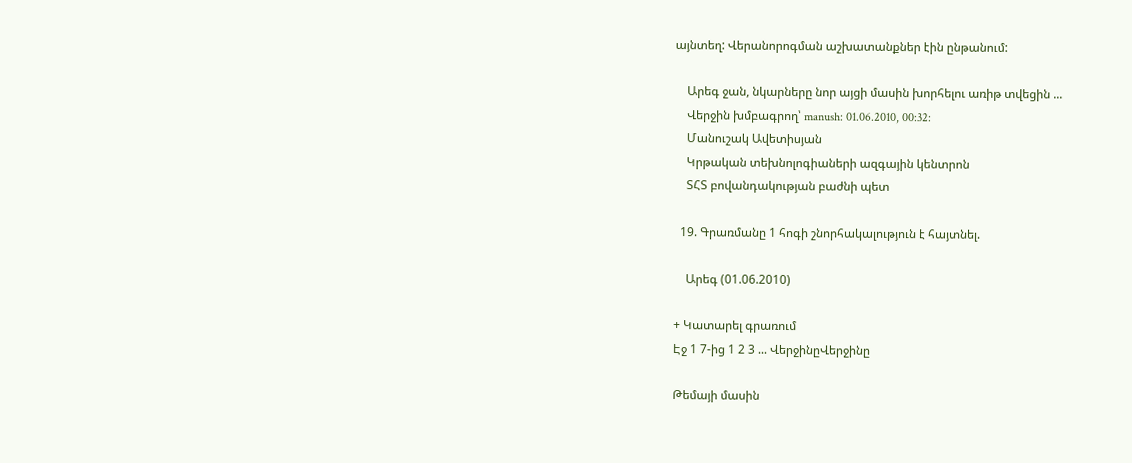այնտեղ: Վերանորոգման աշխատանքներ էին ընթանում:

    Արեգ ջան, նկարները նոր այցի մասին խորհելու առիթ տվեցին ...
    Վերջին խմբագրող՝ manush: 01.06.2010, 00:32:
    Մանուշակ Ավետիսյան
    Կրթական տեխնոլոգիաների ազգային կենտրոն
    ՏՀՏ բովանդակության բաժնի պետ

  19. Գրառմանը 1 հոգի շնորհակալություն է հայտնել.

    Արեգ (01.06.2010)

+ Կատարել գրառում
Էջ 1 7-ից 1 2 3 ... ՎերջինըՎերջինը

Թեմայի մասին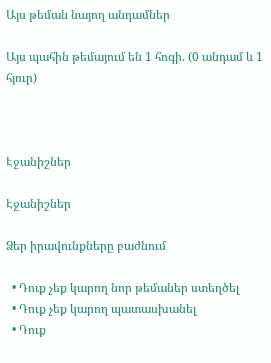Այս թեման նայող անդամներ

Այս պահին թեմայում են 1 հոգի. (0 անդամ և 1 հյուր)



Էջանիշներ

Էջանիշներ

Ձեր իրավունքները բաժնում

  • Դուք չեք կարող նոր թեմաներ ստեղծել
  • Դուք չեք կարող պատասխանել
  • Դուք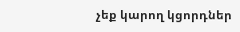չեք կարող կցորդներ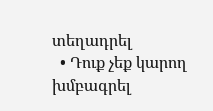տեղադրել
  • Դուք չեք կարող խմբագրել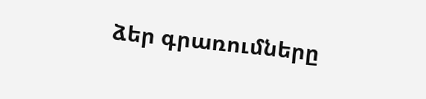ձեր գրառումները